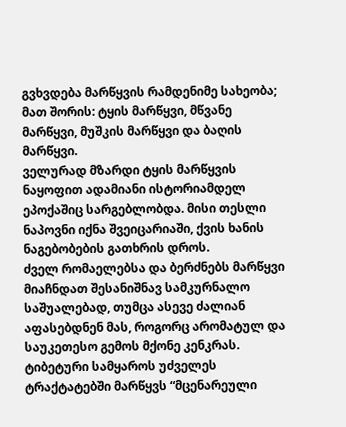გვხვდება მარწყვის რამდენიმე სახეობა; მათ შორის: ტყის მარწყვი, მწვანე მარწყვი, მუშკის მარწყვი და ბაღის მარწყვი.
ველურად მზარდი ტყის მარწყვის ნაყოფით ადამიანი ისტორიამდელ ეპოქაშიც სარგებლობდა. მისი თესლი ნაპოვნი იქნა შვეიცარიაში, ქვის ხანის ნაგებობების გათხრის დროს.
ძველ რომაელებსა და ბერძნებს მარწყვი მიაჩნდათ შესანიშნავ სამკურნალო საშუალებად, თუმცა ასევე ძალიან აფასებდნენ მას, როგორც არომატულ და საუკეთესო გემოს მქონე კენკრას.
ტიბეტური სამყაროს უძველეს ტრაქტატებში მარწყვს “მცენარეული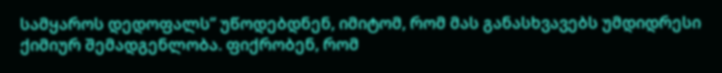სამყაროს დედოფალს” უწოდებდნენ, იმიტომ, რომ მას განასხვავებს უმდიდრესი ქიმიურ შემადგენლობა. ფიქრობენ, რომ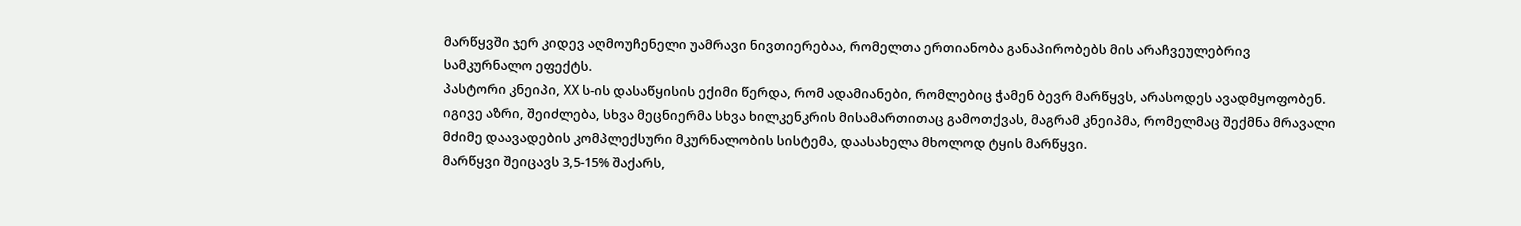მარწყვში ჯერ კიდევ აღმოუჩენელი უამრავი ნივთიერებაა, რომელთა ერთიანობა განაპირობებს მის არაჩვეულებრივ სამკურნალო ეფექტს.
პასტორი კნეიპი, XX ს-ის დასაწყისის ექიმი წერდა, რომ ადამიანები, რომლებიც ჭამენ ბევრ მარწყვს, არასოდეს ავადმყოფობენ. იგივე აზრი, შეიძლება, სხვა მეცნიერმა სხვა ხილკენკრის მისამართითაც გამოთქვას, მაგრამ კნეიპმა, რომელმაც შექმნა მრავალი მძიმე დაავადების კომპლექსური მკურნალობის სისტემა, დაასახელა მხოლოდ ტყის მარწყვი.
მარწყვი შეიცავს 3,5-15% შაქარს,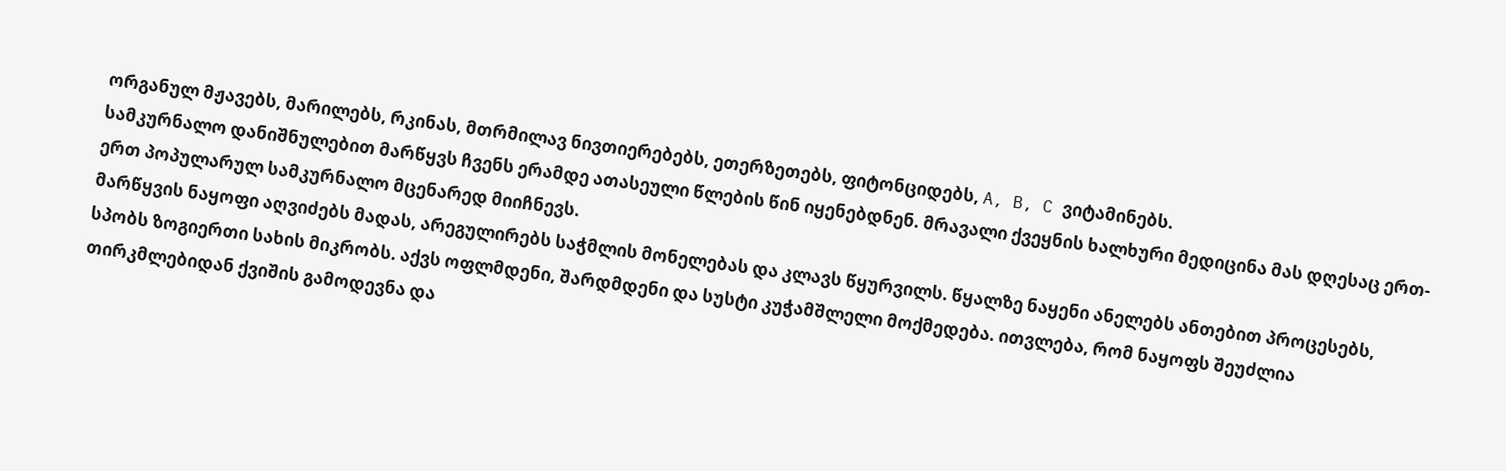ორგანულ მჟავებს, მარილებს, რკინას, მთრმილავ ნივთიერებებს, ეთერზეთებს, ფიტონციდებს, A, B, C ვიტამინებს.
სამკურნალო დანიშნულებით მარწყვს ჩვენს ერამდე ათასეული წლების წინ იყენებდნენ. მრავალი ქვეყნის ხალხური მედიცინა მას დღესაც ერთ-ერთ პოპულარულ სამკურნალო მცენარედ მიიჩნევს.
მარწყვის ნაყოფი აღვიძებს მადას, არეგულირებს საჭმლის მონელებას და კლავს წყურვილს. წყალზე ნაყენი ანელებს ანთებით პროცესებს, სპობს ზოგიერთი სახის მიკრობს. აქვს ოფლმდენი, შარდმდენი და სუსტი კუჭამშლელი მოქმედება. ითვლება, რომ ნაყოფს შეუძლია თირკმლებიდან ქვიშის გამოდევნა და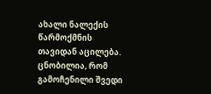ახალი ნალექის წარმოქმნის თავიდან აცილება. ცნობილია, რომ გამოჩენილი შვედი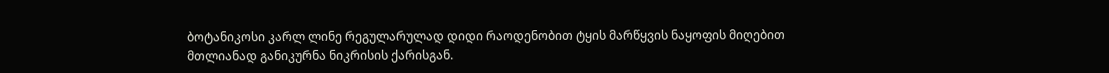ბოტანიკოსი კარლ ლინე რეგულარულად დიდი რაოდენობით ტყის მარწყვის ნაყოფის მიღებით მთლიანად განიკურნა ნიკრისის ქარისგან.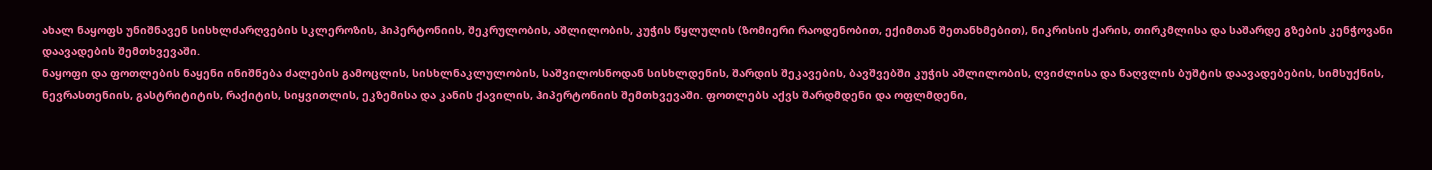ახალ ნაყოფს უნიშნავენ სისხლძარღვების სკლეროზის, ჰიპერტონიის, შეკრულობის, აშლილობის, კუჭის წყლულის (ზომიერი რაოდენობით, ექიმთან შეთანხმებით), ნიკრისის ქარის, თირკმლისა და საშარდე გზების კენჭოვანი დაავადების შემთხვევაში.
ნაყოფი და ფოთლების ნაყენი ინიშნება ძალების გამოცლის, სისხლნაკლულობის, საშვილოსნოდან სისხლდენის, შარდის შეკავების, ბავშვებში კუჭის აშლილობის, ღვიძლისა და ნაღვლის ბუშტის დაავადებების, სიმსუქნის, ნევრასთენიის, გასტრიტიტის, რაქიტის, სიყვითლის, ეკზემისა და კანის ქავილის, ჰიპერტონიის შემთხვევაში. ფოთლებს აქვს შარდმდენი და ოფლმდენი,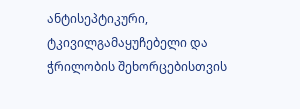ანტისეპტიკური, ტკივილგამაყუჩებელი და ჭრილობის შეხორცებისთვის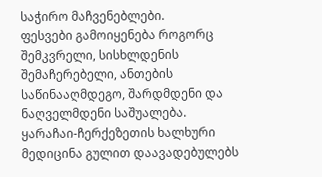საჭირო მაჩვენებლები.
ფესვები გამოიყენება როგორც შემკვრელი, სისხლდენის შემაჩერებელი, ანთების საწინააღმდეგო, შარდმდენი და ნაღველმდენი საშუალება.
ყარაჩაი-ჩერქეზეთის ხალხური მედიცინა გულით დაავადებულებს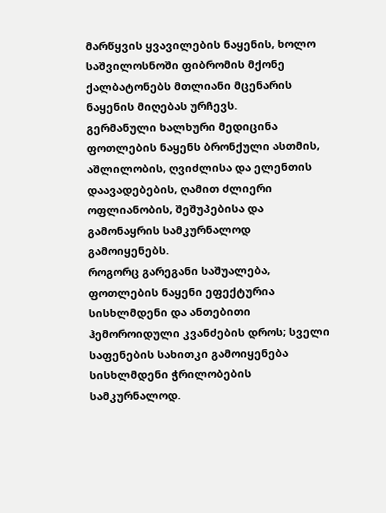მარწყვის ყვავილების ნაყენის, ხოლო საშვილოსნოში ფიბრომის მქონე ქალბატონებს მთლიანი მცენარის ნაყენის მიღებას ურჩევს.
გერმანული ხალხური მედიცინა ფოთლების ნაყენს ბრონქული ასთმის, აშლილობის, ღვიძლისა და ელენთის დაავადებების, ღამით ძლიერი ოფლიანობის, შეშუპებისა და გამონაყრის სამკურნალოდ გამოიყენებს.
როგორც გარეგანი საშუალება, ფოთლების ნაყენი ეფექტურია სისხლმდენი და ანთებითი ჰემოროიდული კვანძების დროს; სველი საფენების სახითკი გამოიყენება სისხლმდენი ჭრილობების სამკურნალოდ.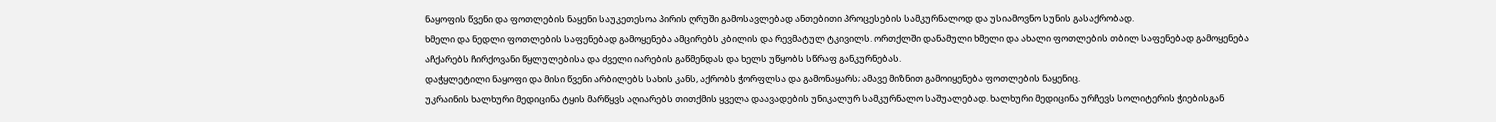ნაყოფის წვენი და ფოთლების ნაყენი საუკეთესოა პირის ღრუში გამოსავლებად ანთებითი პროცესების სამკურნალოდ და უსიამოვნო სუნის გასაქრობად.
ხმელი და ნედლი ფოთლების საფენებად გამოყენება ამცირებს კბილის და რევმატულ ტკივილს. ორთქლში დანამული ხმელი და ახალი ფოთლების თბილ საფენებად გამოყენება აჩქარებს ჩირქოვანი წყლულებისა და ძველი იარების გაწმენდას და ხელს უწყობს სწრაფ განკურნებას.
დაჭყლეტილი ნაყოფი და მისი წვენი არბილებს სახის კანს, აქრობს ჭორფლსა და გამონაყარს; ამავე მიზნით გამოიყენება ფოთლების ნაყენიც.
უკრაინის ხალხური მედიცინა ტყის მარწყვს აღიარებს თითქმის ყველა დაავადების უნიკალურ სამკურნალო საშუალებად. ხალხური მედიცინა ურჩევს სოლიტერის ჭიებისგან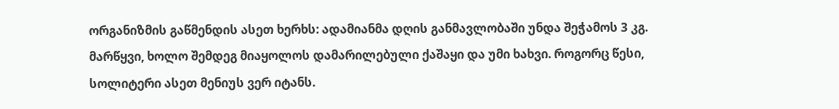ორგანიზმის გაწმენდის ასეთ ხერხს: ადამიანმა დღის განმავლობაში უნდა შეჭამოს 3 კგ. მარწყვი, ხოლო შემდეგ მიაყოლოს დამარილებული ქაშაყი და უმი ხახვი. როგორც წესი, სოლიტერი ასეთ მენიუს ვერ იტანს.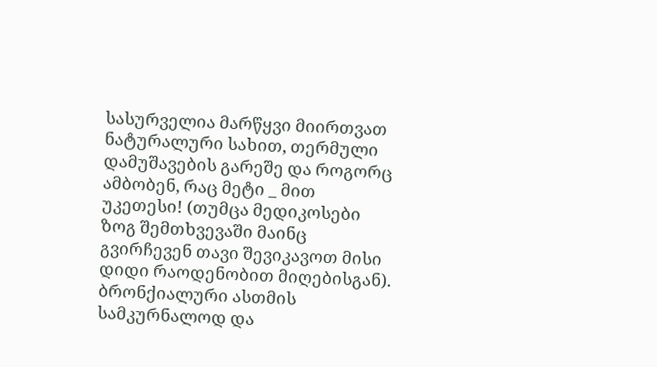სასურველია მარწყვი მიირთვათ ნატურალური სახით, თერმული დამუშავების გარეშე და როგორც ამბობენ, რაც მეტი _ მით უკეთესი! (თუმცა მედიკოსები ზოგ შემთხვევაში მაინც გვირჩევენ თავი შევიკავოთ მისი დიდი რაოდენობით მიღებისგან).
ბრონქიალური ასთმის სამკურნალოდ და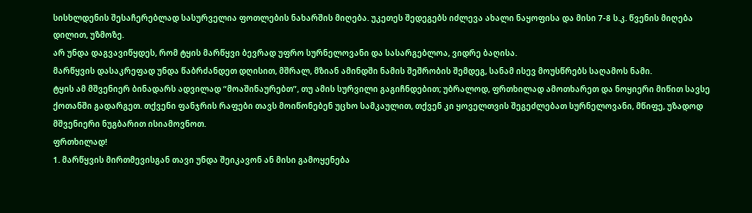სისხლდენის შესაჩერებლად სასურველია ფოთლების ნახარშის მიღება. უკეთეს შედეგებს იძლევა ახალი ნაყოფისა და მისი 7-8 ს.კ. წვენის მიღება დილით, უზმოზე.
არ უნდა დაგვავიწყდეს, რომ ტყის მარწყვი ბევრად უფრო სურნელოვანი და სასარგებლოა, ვიდრე ბაღისა.
მარწყვის დასაკრეფად უნდა წაბრძანდეთ დღისით, მშრალ, მზიან ამინდში ნამის შეშრობის შემდეგ, სანამ ისევ მოუსწრებს საღამოს ნამი.
ტყის ამ მშვენიერ ბინადარს ადვილად “მოაშინაურებთ”, თუ ამის სურვილი გაგიჩნდებით; უბრალოდ, ფრთხილად ამოთხარეთ და ნოყიერი მიწით სავსე ქოთანში გადარგეთ. თქვენი ფანჯრის რაფები თავს მოიწონებენ უცხო სამკაულით, თქვენ კი ყოველთვის შეგეძლებათ სურნელოვანი, მწიფე, უზადოდ მშვენიერი ნუგბარით ისიამოვნოთ.
ფრთხილად!
1. მარწყვის მირთმევისგან თავი უნდა შეიკავონ ან მისი გამოყენება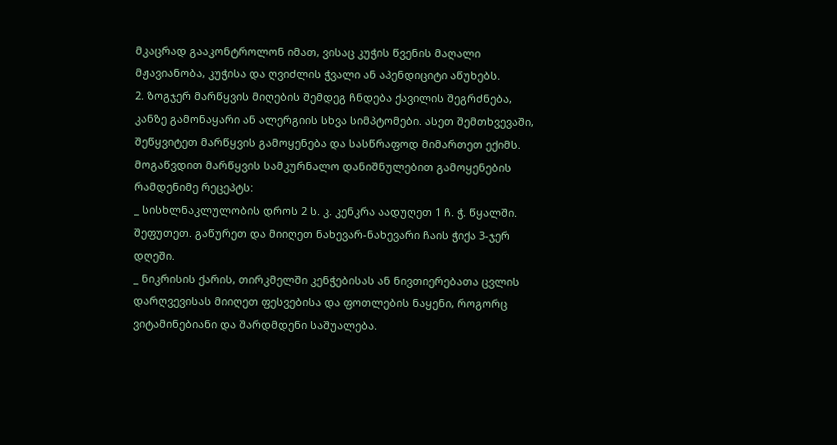მკაცრად გააკონტროლონ იმათ, ვისაც კუჭის წვენის მაღალი მჟავიანობა, კუჭისა და ღვიძლის ჭვალი ან აპენდიციტი აწუხებს.
2. ზოგჯერ მარწყვის მიღების შემდეგ ჩნდება ქავილის შეგრძნება, კანზე გამონაყარი ან ალერგიის სხვა სიმპტომები. ასეთ შემთხვევაში, შეწყვიტეთ მარწყვის გამოყენება და სასწრაფოდ მიმართეთ ექიმს.
მოგაწვდით მარწყვის სამკურნალო დანიშნულებით გამოყენების რამდენიმე რეცეპტს:
_ სისხლნაკლულობის დროს 2 ს. კ. კენკრა აადუღეთ 1 ჩ. ჭ. წყალში. შეფუთეთ. გაწურეთ და მიიღეთ ნახევარ-ნახევარი ჩაის ჭიქა 3-ჯერ დღეში.
_ ნიკრისის ქარის, თირკმელში კენჭებისას ან ნივთიერებათა ცვლის დარღვევისას მიიღეთ ფესვებისა და ფოთლების ნაყენი, როგორც ვიტამინებიანი და შარდმდენი საშუალება.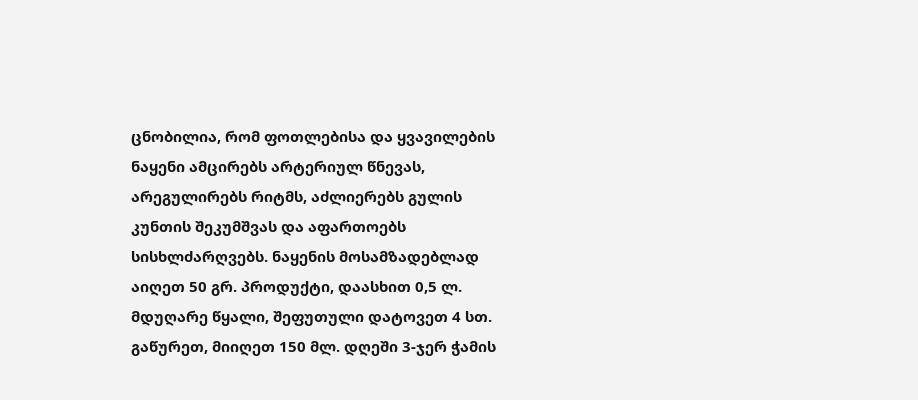ცნობილია, რომ ფოთლებისა და ყვავილების ნაყენი ამცირებს არტერიულ წნევას, არეგულირებს რიტმს, აძლიერებს გულის კუნთის შეკუმშვას და აფართოებს სისხლძარღვებს. ნაყენის მოსამზადებლად აიღეთ 50 გრ. პროდუქტი, დაასხით 0,5 ლ. მდუღარე წყალი, შეფუთული დატოვეთ 4 სთ. გაწურეთ, მიიღეთ 150 მლ. დღეში 3-ჯერ ჭამის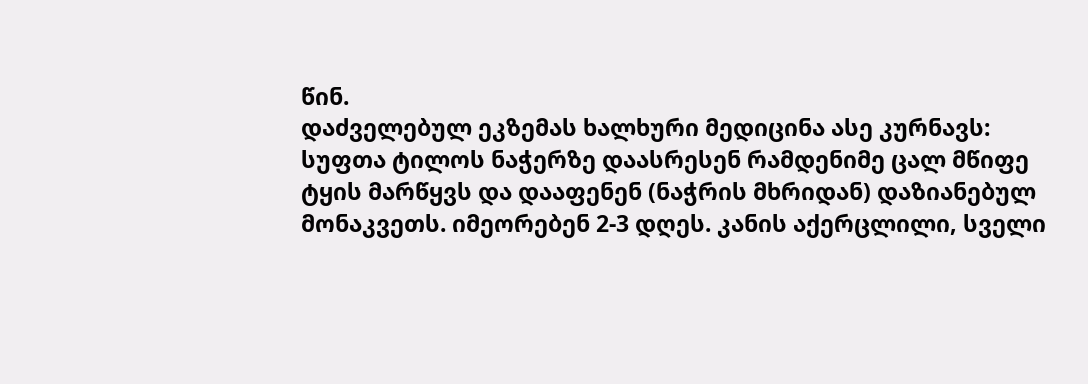წინ.
დაძველებულ ეკზემას ხალხური მედიცინა ასე კურნავს: სუფთა ტილოს ნაჭერზე დაასრესენ რამდენიმე ცალ მწიფე ტყის მარწყვს და დააფენენ (ნაჭრის მხრიდან) დაზიანებულ მონაკვეთს. იმეორებენ 2-3 დღეს. კანის აქერცლილი, სველი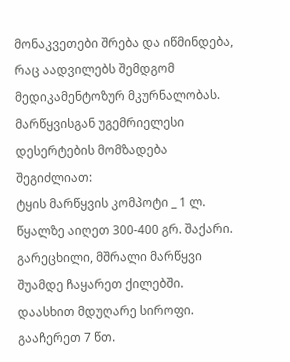მონაკვეთები შრება და იწმინდება, რაც აადვილებს შემდგომ მედიკამენტოზურ მკურნალობას.
მარწყვისგან უგემრიელესი დესერტების მომზადება შეგიძლიათ:
ტყის მარწყვის კომპოტი _ 1 ლ. წყალზე აიღეთ 300-400 გრ. შაქარი. გარეცხილი, მშრალი მარწყვი შუამდე ჩაყარეთ ქილებში. დაასხით მდუღარე სიროფი. გააჩერეთ 7 წთ.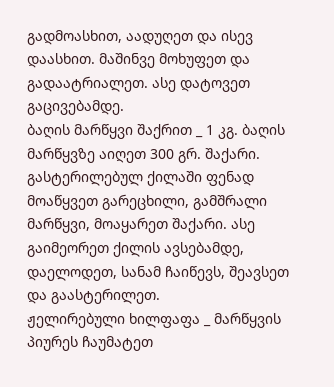გადმოასხით, აადუღეთ და ისევ დაასხით. მაშინვე მოხუფეთ და გადაატრიალეთ. ასე დატოვეთ გაცივებამდე.
ბაღის მარწყვი შაქრით _ 1 კგ. ბაღის მარწყვზე აიღეთ 300 გრ. შაქარი. გასტერილებულ ქილაში ფენად მოაწყვეთ გარეცხილი, გამშრალი მარწყვი, მოაყარეთ შაქარი. ასე გაიმეორეთ ქილის ავსებამდე, დაელოდეთ, სანამ ჩაიწევს, შეავსეთ და გაასტერილეთ.
ჟელირებული ხილფაფა _ მარწყვის პიურეს ჩაუმატეთ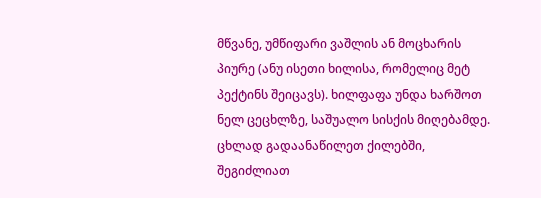მწვანე, უმწიფარი ვაშლის ან მოცხარის პიურე (ანუ ისეთი ხილისა, რომელიც მეტ პექტინს შეიცავს). ხილფაფა უნდა ხარშოთ ნელ ცეცხლზე, საშუალო სისქის მიღებამდე. ცხლად გადაანაწილეთ ქილებში, შეგიძლიათ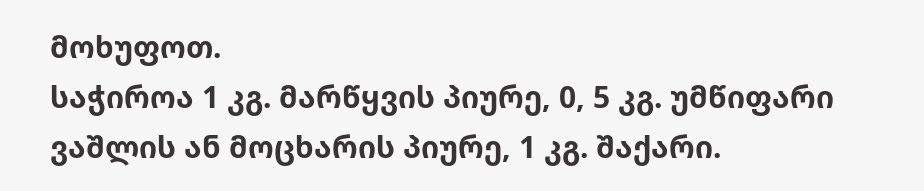მოხუფოთ.
საჭიროა 1 კგ. მარწყვის პიურე, 0, 5 კგ. უმწიფარი ვაშლის ან მოცხარის პიურე, 1 კგ. შაქარი.